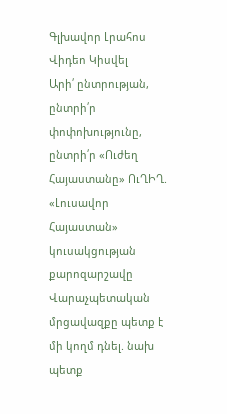Գլխավոր Լրահոս Վիդեո Կիսվել
Արի՛ ընտրության, ընտրի՛ր փոփոխությունը, ընտրի՛ր «Ուժեղ Հայաստանը» ՈւՂԻՂ. «Լուսավոր Հայաստան» կուսակցության քարոզարշավը Վարաչպետական մրցավազքը պետք է մի կողմ դնել. նախ պետք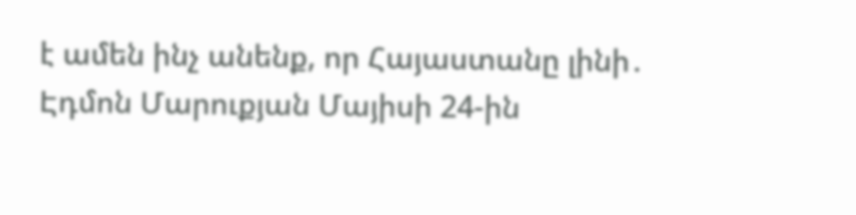է ամեն ինչ անենք, որ Հայաստանը լինի․ Էդմոն Մարուքյան Մայիսի 24-ին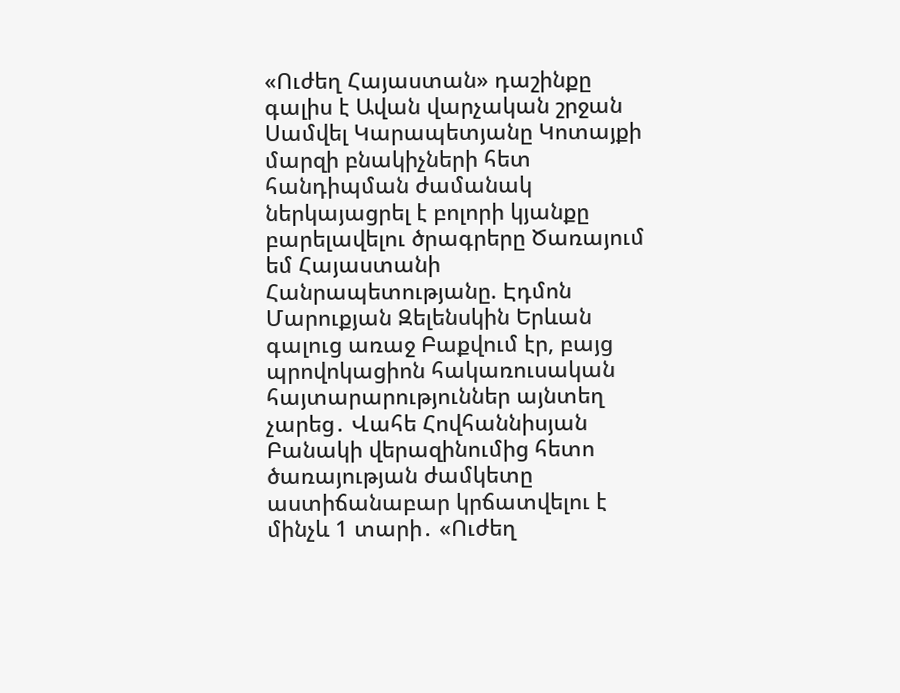«Ուժեղ Հայաստան» դաշինքը գալիս է Ավան վարչական շրջան Սամվել Կարապետյանը Կոտայքի մարզի բնակիչների հետ հանդիպման ժամանակ ներկայացրել է բոլորի կյանքը բարելավելու ծրագրերը Ծառայում եմ Հայաստանի Հանրապետությանը. Էդմոն Մարուքյան Զելենսկին Երևան գալուց առաջ Բաքվում էր, բայց պրովոկացիոն հակառուսական հայտարարություններ այնտեղ չարեց․ Վահե Հովհաննիսյան Բանակի վերազինումից հետո ծառայության ժամկետը աստիճանաբար կրճատվելու է մինչև 1 տարի․ «Ուժեղ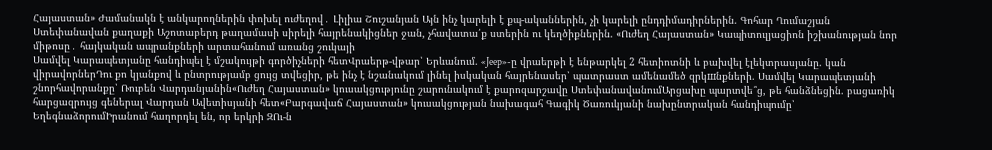Հայաստան» Ժամանակն է անկարողներին փոխել ուժեղով․ Լիլիա Շուշանյան Այն ինչ կարելի է քպ-ականներին, չի կարելի ընդդիմադիրներին. Գոհար Ղումաշյան Ստեփանավան քաղաքի Աշոտաբերդ թաղամասի սիրելի հայրենակիցներ ջան, չհավատա՛ք ստերին ու կեղծիքներին. «Ուժեղ Հայաստան» Կապիտուլյացիոն իշխանության նոր միթոսը․ հայկական ապրանքների արտահանում առանց շուկայի
Սամվել Կարապետյանը հանդիպել է մշակույթի գործիչների հետՎրաերթ-վթար՝ Երևանում. «Jeep»-ը վրաերթի է ենթարկել 2 հետիոտնի և բախվել էլեկտրասյանը. կան վիրավորներԴու քո կյանքով և ընտրությամբ ցույց տվեցիր, թե ինչ է նշանակում լինել իսկական հայրենասեր՝ պատրաստ ամենամեծ զրկшնքների. Սամվել Կարապետյանի շնորհավորանքը՝ Ռուբեն Վարդանյանին«Ուժեղ Հայաստան» կուսակցությունը շարունակում է քարոզարշավը ՍտեփանավանումԱրցախը պարտվե՞ց, թե հանձնեցին. բացառիկ հարցազրույց գեներալ Վարդան Ավետիսյանի հետ«Բարգավաճ Հայաստան» կուսակցության նախագահ Գագիկ Ծառուկյանի նախընտրական հանդիպումը՝ ԵղեգնաձորումԻրանում հաղորդել են, որ երկրի ԶՈւ-ն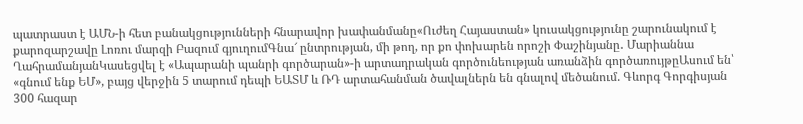պատրաստ է ԱՄՆ-ի հետ բանակցությունների հնարավոր խափանմանը«Ուժեղ Հայաստան» կուսակցությունը շարունակում է քարոզարշավը Լոռու մարզի Բազում գյուղումԳնա՜ ընտրության, մի թող, որ քո փոխարեն որոշի Փաշինյանը․ Մարիաննա ՂահրամանյանԿասեցվել է «Ապարանի պանրի գործարան»-ի արտադրական գործունեության առանձին գործառույթըԱսում են՝ «գնում ենք ԵՄ», բայց վերջին 5 տարում դեպի ԵԱՏՄ և ՌԴ արտահանման ծավալներն են գնալով մեծանում. Գևորգ Գորգիսյան 300 հազար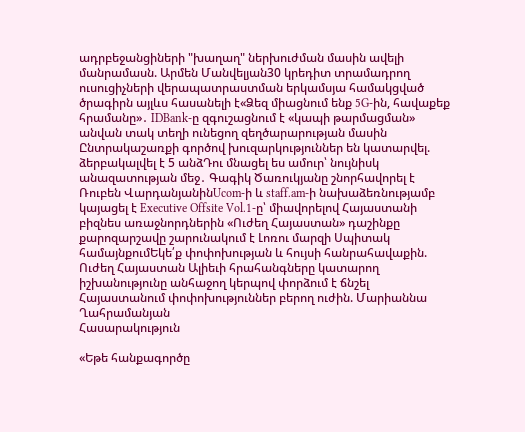ադրբեջանցիների "խաղաղ" ներխուժման մասին ավելի մանրամասն. Արմեն Մանվելյան30 կրեդիտ տրամադրող ուսուցիչների վերապատրաստման երկամսյա համակցված ծրագիրն այլևս հասանելի է«Ձեզ միացնում ենք 5G-ին, հավաքեք հրամանը»․ IDBank-ը զգուշացնում է «կապի թարմացման» անվան տակ տեղի ունեցող զեղծարարության մասին Ընտրակաշառքի գործով խուզարկություններ են կատարվել. ձերբակալվել է 5 անձԴու մնացել ես ամուր՝ նույնիսկ անազատության մեջ․ Գագիկ Ծառուկյանը շնորհավորել է Ռուբեն ՎարդանյանինUcom-ի և staff.am-ի նախաձեռնությամբ կայացել է Executive Offsite Vol.1-ը՝ միավորելով Հայաստանի բիզնես առաջնորդներին «Ուժեղ Հայաստան» դաշինքը քարոզարշավը շարունակում է Լոռու մարզի Սպիտակ համայնքումԵկե՛ք փոփոխության և հույսի հանրահավաքին. Ուժեղ Հայաստան Ալիեւի հրահանգները կատարող իշխանությունը անհաջող կերպով փորձում է ճնշել Հայաստանում փոփոխություններ բերող ուժին. Մարիաննա Ղահրամանյան
Հասարակություն

«Եթե հանքագործը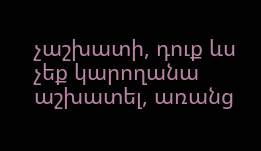չաշխատի, դուք ևս չեք կարողանա աշխատել, առանց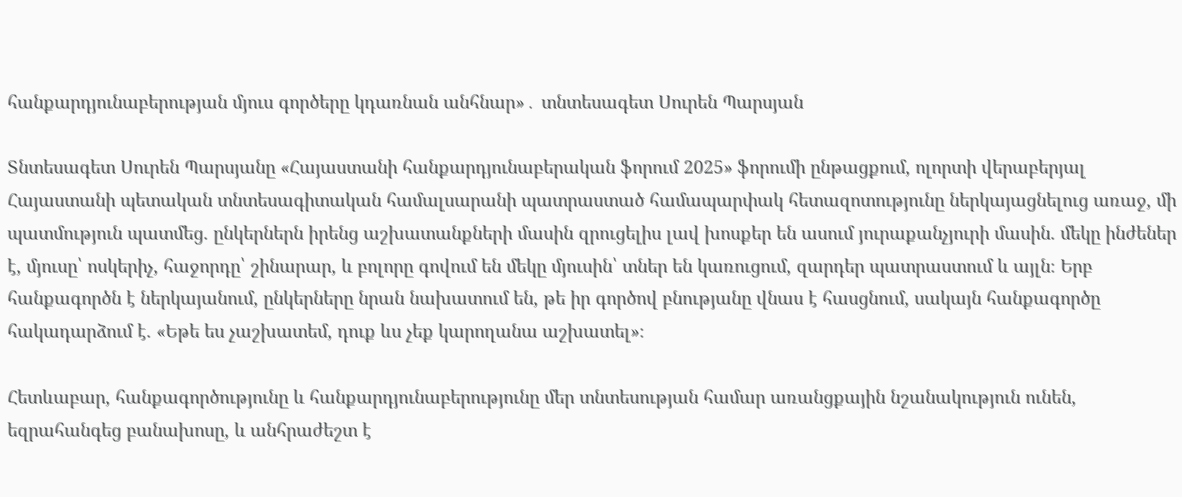հանքարդյունաբերության մյուս գործերը կդառնան անհնար»․ տնտեսագետ Սուրեն Պարսյան

Տնտեսագետ Սուրեն Պարսյանը «Հայաստանի հանքարդյունաբերական ֆորում 2025» ֆորումի ընթացքում, ոլորտի վերաբերյալ Հայաստանի պետական տնտեսագիտական համալսարանի պատրաստած համապարփակ հետազոտությունը ներկայացնելուց առաջ, մի պատմություն պատմեց. ընկերներն իրենց աշխատանքների մասին զրուցելիս լավ խոսքեր են ասում յուրաքանչյուրի մասին. մեկը ինժեներ է, մյուսը՝ ոսկերիչ, հաջորդը՝ շինարար, և բոլորը գովում են մեկը մյուսին՝ տներ են կառուցում, զարդեր պատրաստում և այլն։ Երբ հանքագործն է ներկայանում, ընկերները նրան նախատում են, թե իր գործով բնությանը վնաս է հասցնում, սակայն հանքագործը հակադարձում է. «Եթե ես չաշխատեմ, դուք ևս չեք կարողանա աշխատել»։

Հետևաբար, հանքագործությունը և հանքարդյունաբերությունը մեր տնտեսության համար առանցքային նշանակություն ունեն, եզրահանգեց բանախոսը, և անհրաժեշտ է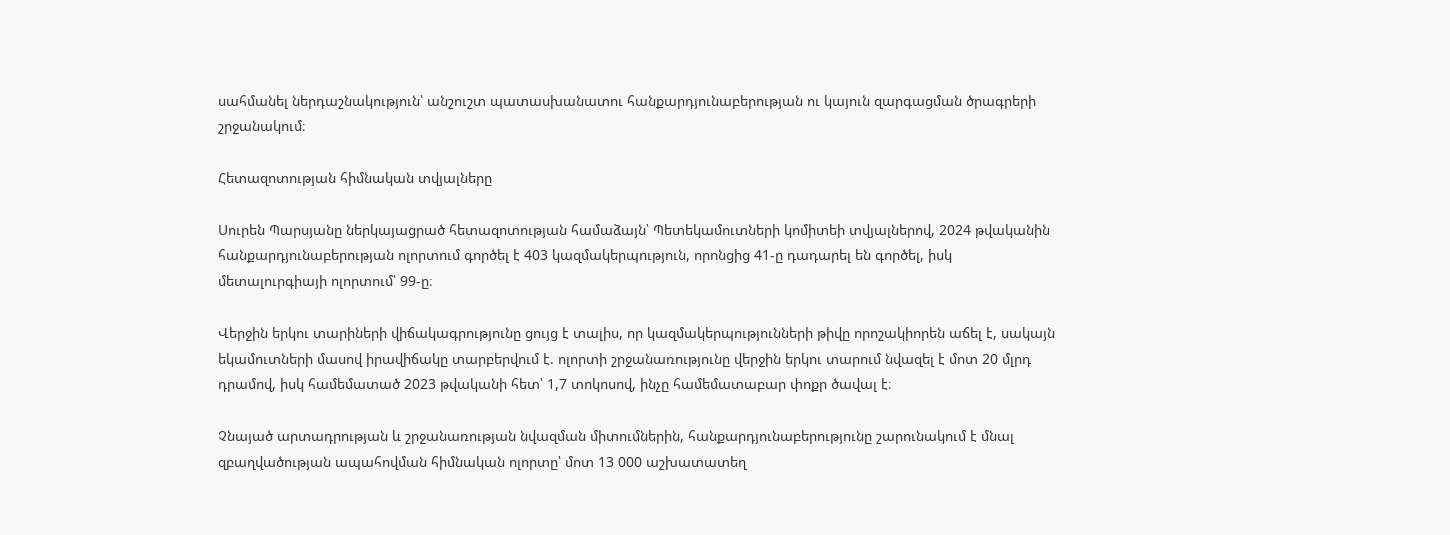սահմանել ներդաշնակություն՝ անշուշտ պատասխանատու հանքարդյունաբերության ու կայուն զարգացման ծրագրերի շրջանակում։

Հետազոտության հիմնական տվյալները

Սուրեն Պարսյանը ներկայացրած հետազոտության համաձայն՝ Պետեկամուտների կոմիտեի տվյալներով, 2024 թվականին հանքարդյունաբերության ոլորտում գործել է 403 կազմակերպություն, որոնցից 41-ը դադարել են գործել, իսկ մետալուրգիայի ոլորտում՝ 99-ը։

Վերջին երկու տարիների վիճակագրությունը ցույց է տալիս, որ կազմակերպությունների թիվը որոշակիորեն աճել է, սակայն եկամուտների մասով իրավիճակը տարբերվում է. ոլորտի շրջանառությունը վերջին երկու տարում նվազել է մոտ 20 մլրդ դրամով, իսկ համեմատած 2023 թվականի հետ՝ 1,7 տոկոսով, ինչը համեմատաբար փոքր ծավալ է։

Չնայած արտադրության և շրջանառության նվազման միտումներին, հանքարդյունաբերությունը շարունակում է մնալ զբաղվածության ապահովման հիմնական ոլորտը՝ մոտ 13 000 աշխատատեղ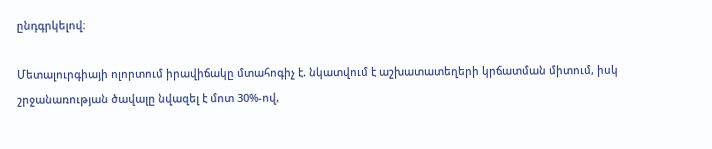ընդգրկելով։

Մետալուրգիայի ոլորտում իրավիճակը մտահոգիչ է. նկատվում է աշխատատեղերի կրճատման միտում, իսկ շրջանառության ծավալը նվազել է մոտ 30%-ով,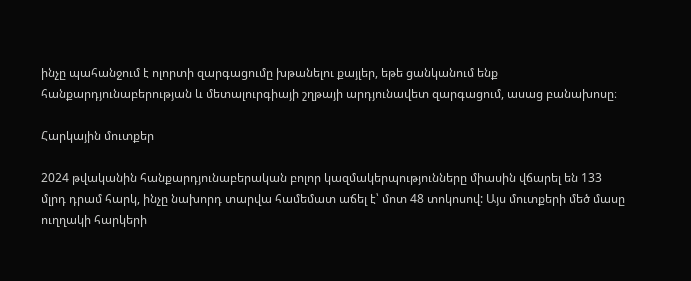ինչը պահանջում է ոլորտի զարգացումը խթանելու քայլեր, եթե ցանկանում ենք հանքարդյունաբերության և մետալուրգիայի շղթայի արդյունավետ զարգացում, ասաց բանախոսը։

Հարկային մուտքեր

2024 թվականին հանքարդյունաբերական բոլոր կազմակերպությունները միասին վճարել են 133 մլրդ դրամ հարկ, ինչը նախորդ տարվա համեմատ աճել է՝ մոտ 48 տոկոսով: Այս մուտքերի մեծ մասը ուղղակի հարկերի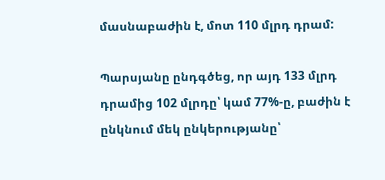մասնաբաժին է, մոտ 110 մլրդ դրամ:

Պարսյանը ընդգծեց, որ այդ 133 մլրդ դրամից 102 մլրդը՝ կամ 77%-ը, բաժին է ընկնում մեկ ընկերությանը՝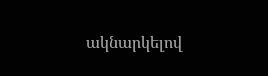ակնարկելով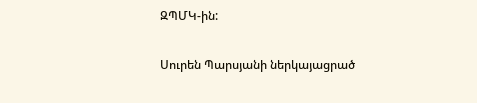ԶՊՄԿ-ին:

Սուրեն Պարսյանի ներկայացրած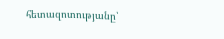հետազոտությանը՝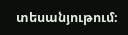տեսանյութում։